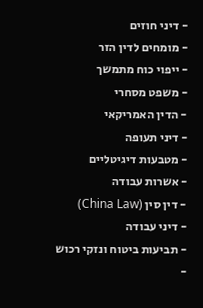- דיני חוזים
- מומחים לדין הזר
- ייפוי כוח מתמשך
- משפט מסחרי
- הדין האמריקאי
- דיני תעופה
- מטבעות דיגיטליים
- אשרות עבודה
- דין סין (China Law)
- דיני עבודה
- תביעות ביטוח ונזקי רכוש
-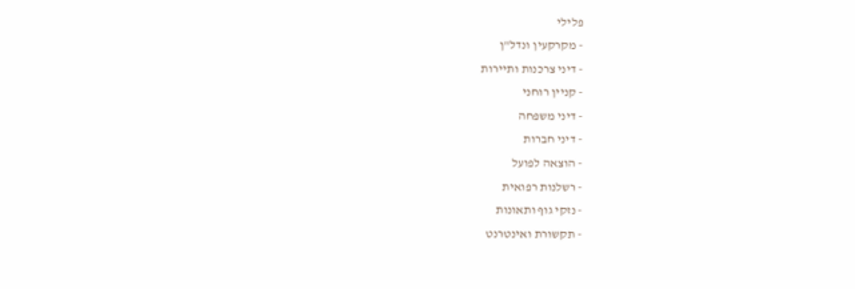פלילי
- מקרקעין ונדל"ן
- דיני צרכנות ותיירות
- קניין רוחני
- דיני משפחה
- דיני חברות
- הוצאה לפועל
- רשלנות רפואית
- נזקי גוף ותאונות
- תקשורת ואינטרנט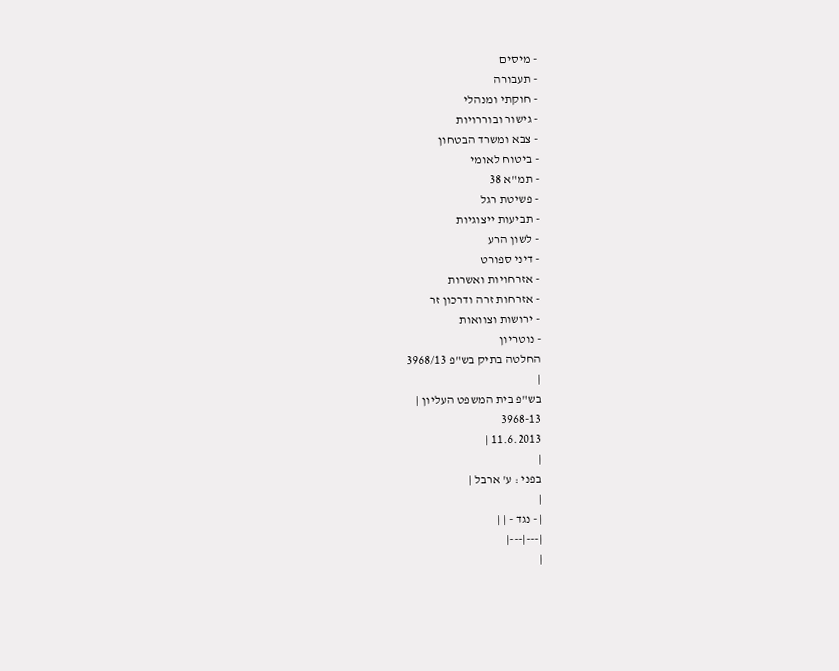- מיסים
- תעבורה
- חוקתי ומנהלי
- גישור ובוררויות
- צבא ומשרד הבטחון
- ביטוח לאומי
- תמ"א 38
- פשיטת רגל
- תביעות ייצוגיות
- לשון הרע
- דיני ספורט
- אזרחויות ואשרות
- אזרחות זרה ודרכון זר
- ירושות וצוואות
- נוטריון
החלטה בתיק בש"פ 3968/13
|
בש"פ בית המשפט העליון |
3968-13
11.6.2013 |
|
בפני : ע' ארבל |
|
| - נגד - | |
|---|---|
|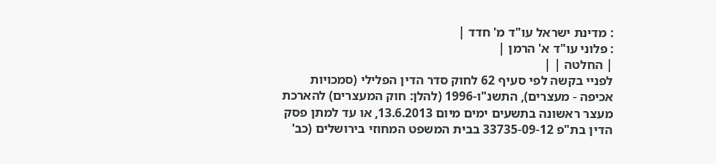: מדינת ישראל עו"ד מ' חדד |
: פלוני עו"ד א' הרמן |
| החלטה | |
לפניי בקשה לפי סעיף 62 לחוק סדר הדין הפלילי (סמכויות אכיפה - מעצרים), התשנ"ו-1996 (להלן: חוק המעצרים) להארכת מעצר ראשונה בתשעים ימים מיום 13.6.2013, או עד למתן פסק הדין בת"פ 33735-09-12 בבית המשפט המחוזי בירושלים (כב'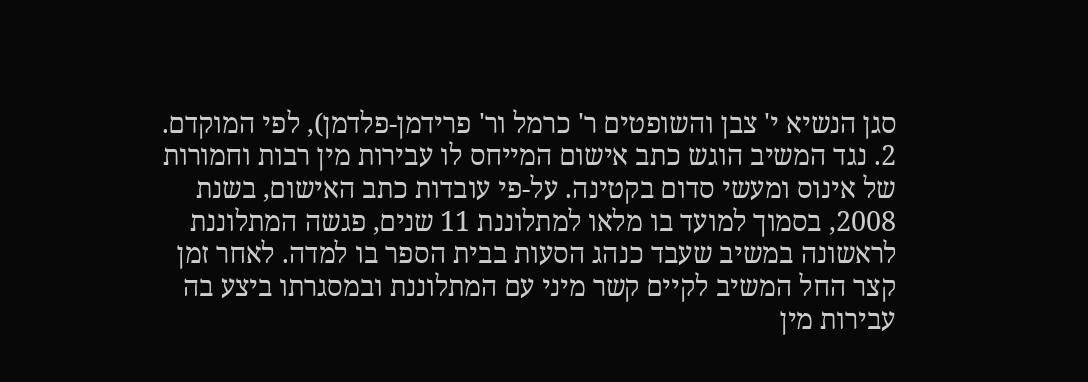סגן הנשיא י' צבן והשופטים ר' כרמל ור' פרידמן-פלדמן), לפי המוקדם.
2. נגד המשיב הוגש כתב אישום המייחס לו עבירות מין רבות וחמורות של אינוס ומעשי סדום בקטינה. על-פי עובדות כתב האישום, בשנת 2008, בסמוך למועד בו מלאו למתלוננת 11 שנים, פגשה המתלוננת לראשונה במשיב שעבד כנהג הסעות בבית הספר בו למדה. לאחר זמן קצר החל המשיב לקיים קשר מיני עם המתלוננת ובמסגרתו ביצע בה עבירות מין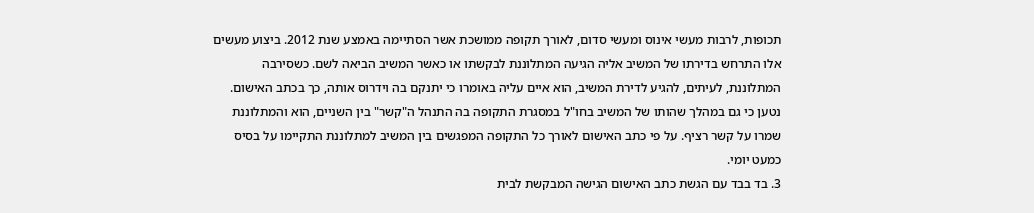תכופות, לרבות מעשי אינוס ומעשי סדום, לאורך תקופה ממושכת אשר הסתיימה באמצע שנת 2012. ביצוע מעשים אלו התרחש בדירתו של המשיב אליה הגיעה המתלוננת לבקשתו או כאשר המשיב הביאה לשם. כשסירבה המתלוננת, לעיתים, להגיע לדירת המשיב, הוא איים עליה באומרו כי יתנקם בה וידרוס אותה, כך בכתב האישום. נטען כי גם במהלך שהותו של המשיב בחו"ל במסגרת התקופה בה התנהל ה"קשר" בין השניים, הוא והמתלוננת שמרו על קשר רציף. על פי כתב האישום לאורך כל התקופה המפגשים בין המשיב למתלוננת התקיימו על בסיס כמעט יומי.
3. בד בבד עם הגשת כתב האישום הגישה המבקשת לבית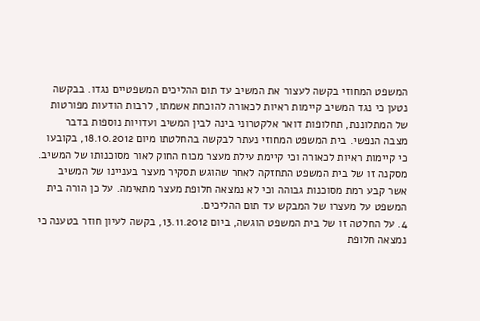המשפט המחוזי בקשה לעצור את המשיב עד תום ההליכים המשפטיים נגדו. בבקשה נטען כי נגד המשיב קיימות ראיות לכאורה להוכחת אשמתו, לרבות הודעות מפורטות של המתלוננת, תחלופות דואר אלקטרוני בינה לבין המשיב ועדויות נוספות בדבר מצבה הנפשי. בית המשפט המחוזי נעתר לבקשה בהחלטתו מיום 18.10.2012, בקובעו כי קיימות ראיות לכאורה וכי קיימת עילת מעצר מכוח החוק לאור מסוכנותו של המשיב. מסקנה זו של בית המשפט התחזקה לאחר שהוגש תסקיר מעצר בעניינו של המשיב אשר קבע רמת מסוכנות גבוהה וכי לא נמצאה חלופת מעצר מתאימה. על כן הורה בית המשפט על מעצרו של המבקש עד תום ההליכים.
4. על החלטה זו של בית המשפט הוגשה, ביום 13.11.2012, בקשה לעיון חוזר בטענה כי נמצאה חלופת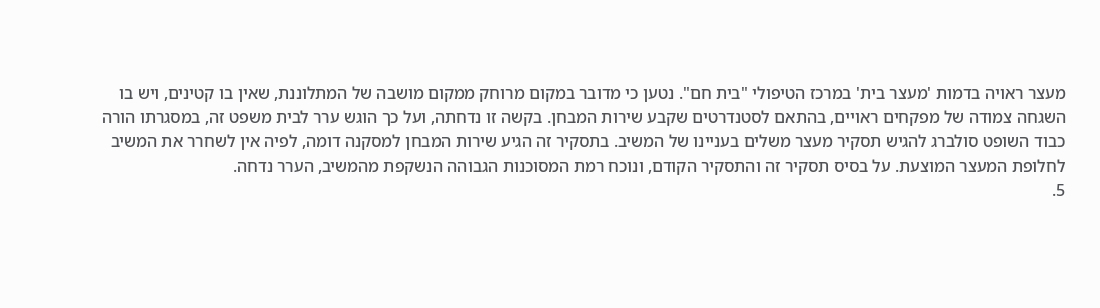מעצר ראויה בדמות 'מעצר בית' במרכז הטיפולי "בית חם". נטען כי מדובר במקום מרוחק ממקום מושבה של המתלוננת, שאין בו קטינים, ויש בו השגחה צמודה של מפקחים ראויים, בהתאם לסטנדרטים שקבע שירות המבחן. בקשה זו נדחתה, ועל כך הוגש ערר לבית משפט זה, במסגרתו הורה כבוד השופט סולברג להגיש תסקיר מעצר משלים בעניינו של המשיב. בתסקיר זה הגיע שירות המבחן למסקנה דומה, לפיה אין לשחרר את המשיב לחלופת המעצר המוצעת. על בסיס תסקיר זה והתסקיר הקודם, ונוכח רמת המסוכנות הגבוהה הנשקפת מהמשיב, הערר נדחה.
5.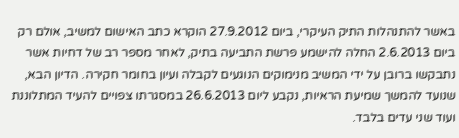באשר להתנהלות התיק העיקרי, ביום 27.9.2012 הוקרא כתב האישום למשיב, אולם רק ביום 2.6.2013 החלה להישמע פרשת התביעה בתיק, לאחר מספר רב של דחיות אשר נתבקשו ברובן על ידי המשיב מנימוקים הנוגעים לקבלה ועיון בחומר חקירה. הדיון הבא, שנועד להמשך שמיעת הראיות, נקבע ליום 26.6.2013 במסגרתו צפויים להעיד המתלוננת ועוד שני עדים בלבד.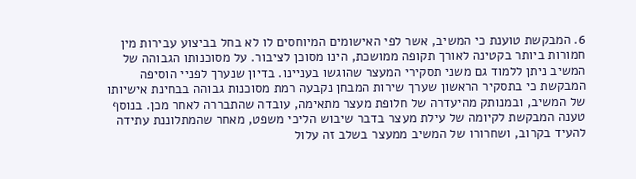6. המבקשת טוענת כי המשיב, אשר לפי האישומים המיוחסים לו לא בחל בביצוע עבירות מין חמורות ביותר בקטינה לאורך תקופה ממושכת, הינו מסוכן לציבור. על מסוכנותו הגבוהה של המשיב ניתן ללמוד גם משני תסקירי המעצר שהוגשו בעניינו. בדיון שנערך לפניי הוסיפה המבקשת כי בתסקיר הראשון שערך שירות המבחן נקבעה רמת מסוכנות גבוהה בבחינת אישיותו של המשיב, ובמנותק מהיעדרה של חלופת מעצר מתאימה, עובדה שהתבררה לאחר מכן. בנוסף טענה המבקשת לקיומה של עילת מעצר בדבר שיבוש הליכי משפט, מאחר שהמתלוננת עתידה להעיד בקרוב, ושחרורו של המשיב ממעצר בשלב זה עלול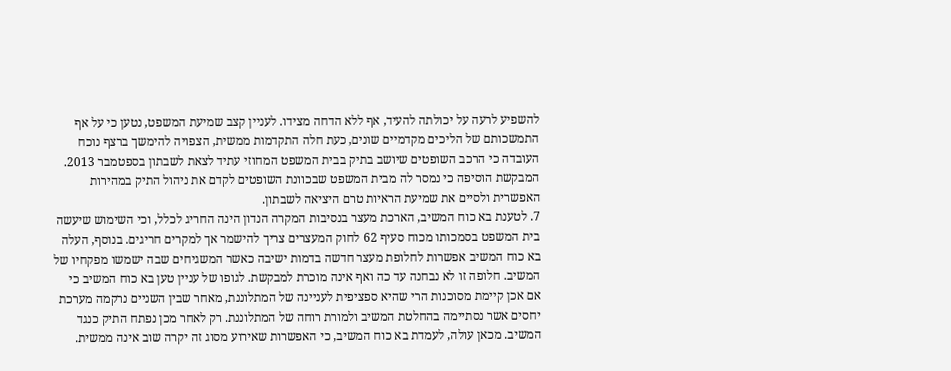להשפיע לרעה על יכולתה להעיד, אף ללא הדחה מצידו. לעניין קצב שמיעת המשפט, נטען כי על אף התמשכותם של הליכים מקדמיים שונים, כעת חלה התקדמות ממשית, הצפויה להימשך ברצף נוכח העובדה כי הרכב השופטים שיושב בתיק בבית המשפט המחוזי עתיד לצאת לשבתון בספטמבר 2013. המבקשת הוסיפה כי נמסר לה מבית המשפט שבכוונת השופטים לקדם את ניהול התיק במהירות האפשרית ולסיים את שמיעת הראיות טרם היציאה לשבתון.
7. לטענת בא כוח המשיב, הארכת מעצר בנסיבות המקרה הנדון הינה החריג לכלל, וכי השימוש שיעשה בית המשפט בסמכותו מכוח סעיף 62 לחוק המעצרים צריך להישמר אך למקרים חריגים. בנוסף, העלה בא כוח המשיב אפשרות לחלופת מעצר חדשה בדמות ישיבה כאשר המשגיחים שבה ישמשו מפקחיו של המשיב. חלופה זו לא נבחנה עד כה ואף אינה מוכרת למבקשת. לגופו של עניין טען בא כוח המשיב כי אם אכן קיימת מסוכנות הרי שהיא ספציפית לעניינה של המתלוננת, מאחר שבין השניים נרקמה מערכת יחסים אשר נסתיימה בהחלטת המשיב ולמורת רוחה של המתלוננת. רק לאחר מכן נפתח התיק כנגד המשיב. מכאן עולה, לעמדת בא כוח המשיב, כי האפשרות שאירוע מסוג זה יקרה שוב אינה ממשית.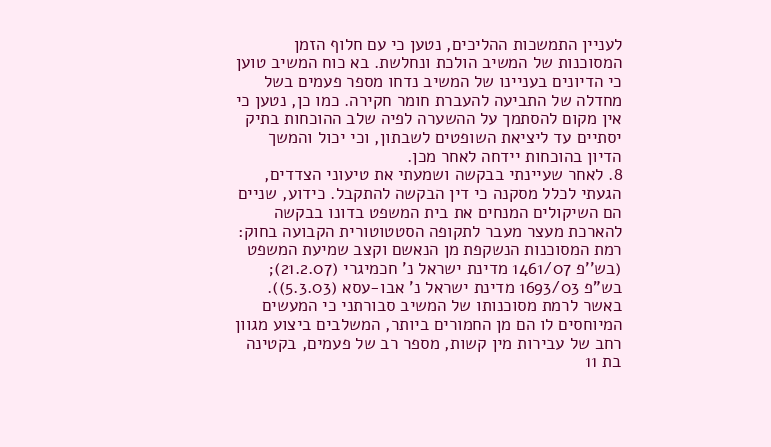לעניין התמשכות ההליכים, נטען כי עם חלוף הזמן המסוכנות של המשיב הולכת ונחלשת. בא כוח המשיב טוען כי הדיונים בעניינו של המשיב נדחו מספר פעמים בשל מחדלה של התביעה להעברת חומר חקירה. כמו כן, נטען כי אין מקום להסתמך על ההשערה לפיה שלב ההוכחות בתיק יסתיים עד ליציאת השופטים לשבתון, וכי יכול והמשך הדיון בהוכחות יידחה לאחר מכן.
8. לאחר שעיינתי בבקשה ושמעתי את טיעוני הצדדים, הגעתי לכלל מסקנה כי דין הבקשה להתקבל. כידוע, שניים הם השיקולים המנחים את בית המשפט בדונו בבקשה להארכת מעצר מעבר לתקופה הסטטוטורית הקבועה בחוק: רמת המסוכנות הנשקפת מן הנאשם וקצב שמיעת המשפט (בש''פ 1461/07 מדינת ישראל נ' חכמיגרי (21.2.07); בש"פ 1693/03 מדינת ישראל נ' אבו-עסא (5.3.03)). באשר לרמת מסוכנותו של המשיב סבורתני כי המעשים המיוחסים לו הם מן החמורים ביותר, המשלבים ביצוע מגוון רחב של עבירות מין קשות, מספר רב של פעמים, בקטינה בת 11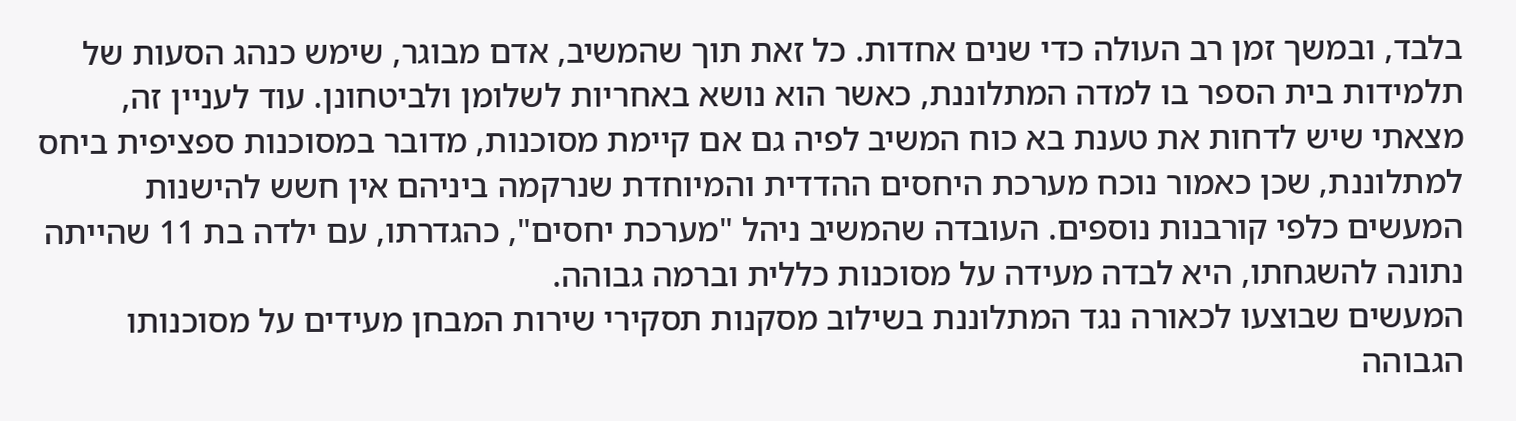בלבד, ובמשך זמן רב העולה כדי שנים אחדות. כל זאת תוך שהמשיב, אדם מבוגר, שימש כנהג הסעות של תלמידות בית הספר בו למדה המתלוננת, כאשר הוא נושא באחריות לשלומן ולביטחונן. עוד לעניין זה, מצאתי שיש לדחות את טענת בא כוח המשיב לפיה גם אם קיימת מסוכנות, מדובר במסוכנות ספציפית ביחס למתלוננת, שכן כאמור נוכח מערכת היחסים ההדדית והמיוחדת שנרקמה ביניהם אין חשש להישנות המעשים כלפי קורבנות נוספים. העובדה שהמשיב ניהל "מערכת יחסים", כהגדרתו, עם ילדה בת 11 שהייתה נתונה להשגחתו, היא לבדה מעידה על מסוכנות כללית וברמה גבוהה.
המעשים שבוצעו לכאורה נגד המתלוננת בשילוב מסקנות תסקירי שירות המבחן מעידים על מסוכנותו הגבוהה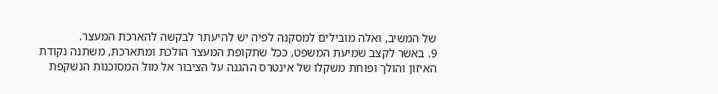של המשיב, ואלה מובילים למסקנה לפיה יש להיעתר לבקשה להארכת המעצר.
9. באשר לקצב שמיעת המשפט, ככל שתקופת המעצר הולכת ומתארכת, משתנה נקודת האיזון והולך ופוחת משקלו של אינטרס ההגנה על הציבור אל מול המסוכנות הנשקפת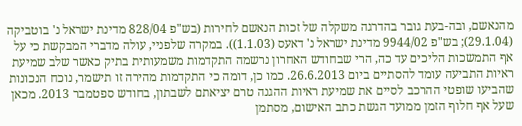מהנאשם, ובה-בעת גובר בהדרגה משקלה של זכות הנאשם לחירות (בש"פ 828/04 מדינת ישראל נ' בוטביקה (29.1.04); בש"פ 9944/02 מדינת ישראל נ' דאעס (1.1.03)). במקרה שלפניי, עולה מדברי המבקשת כי על אף התמשכות הליכים עד כה, הרי שבחודש האחרון נרשמה התקדמות משמעותית בתיק כאשר שלב שמיעת ראיות התביעה עומד להסתיים ביום 26.6.2013. כמו כן, דומה כי התקדמות מהירה זו תישמר, נוכח הנכונות שהביעו שופטי ההרכב לסיים את שמיעת ראיות ההגנה טרם יציאתם לשבתון, בחודש ספטמבר 2013. מכאן שעל אף חלוף הזמן ממועד הגשת כתב האישום, מסתמן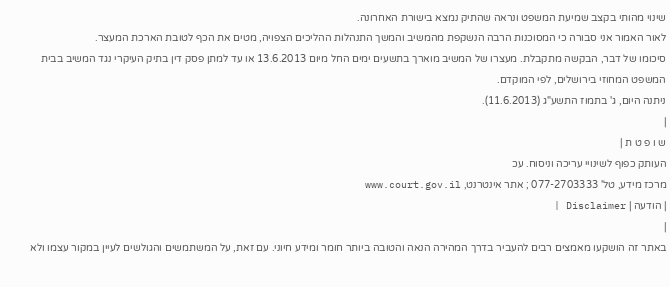שינוי מהותי בקצב שמיעת המשפט ונראה שהתיק נמצא בישורת האחרונה.
לאור האמור אני סבורה כי המסוכנות הרבה הנשקפת מהמשיב והמשך התנהלות ההליכים הצפויה, מטים את הכף לטובת הארכת המעצר.
סיכומו של דבר, הבקשה מתקבלת. מעצרו של המשיב מוארך בתשעים ימים החל מיום 13.6.2013 או עד למתן פסק דין בתיק העיקרי נגד המשיב בבית המשפט המחוזי בירושלים, לפי המוקדם.
ניתנה היום, ג' בתמוז התשע"ג (11.6.2013).
|
ש ו פ ט ת |
העותק כפוף לשינויי עריכה וניסוח. עכ
מרכז מידע, טל' 077-2703333 ; אתר אינטרנט, www.court.gov.il
| הודעה | Disclaimer |
|
באתר זה הושקעו מאמצים רבים להעביר בדרך המהירה הנאה והטובה ביותר חומר ומידע חיוני. עם זאת, על המשתמשים והגולשים לעיין במקור עצמו ולא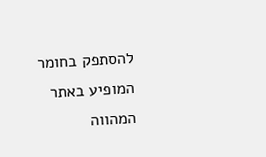להסתפק בחומר המופיע באתר המהווה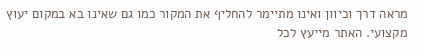מראה דרך וכיוון ואינו מתיימר להחליף את המקור כמו גם שאינו בא במקום יעוץ מקצועי. האתר מייעץ לכל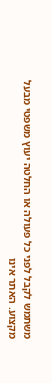משתמש לקבל לפני כל פעולה או החלטה יעוץ משפטי מבעל מקצוע. האתר אינו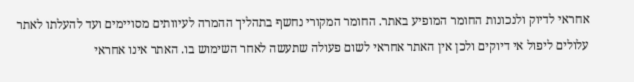אחראי לדיוק ולנכונות החומר המופיע באתר. החומר המקורי נחשף בתהליך ההמרה לעיוותים מסויימים ועד להעלתו לאתר עלולים ליפול אי דיוקים ולכן אין האתר אחראי לשום פעולה שתעשה לאחר השימוש בו. האתר אינו אחראי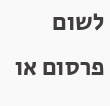לשום פרסום או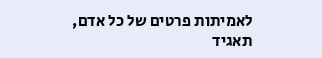לאמיתות פרטים של כל אדם, תאגיד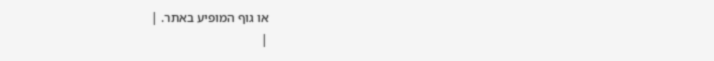או גוף המופיע באתר. |
|